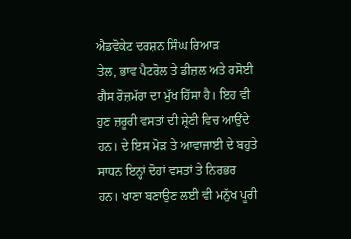ਐਡਵੋਕੇਟ ਦਰਸ਼ਨ ਸਿੰਘ ਰਿਆੜ
ਤੇਲ, ਭਾਵ ਪੈਟਰੋਲ ਤੇ ਡੀਜ਼ਲ ਅਤੇ ਰਸੋਈ ਗੈਸ ਰੋਜ਼ਮੱਰਾ ਦਾ ਮੁੱਖ ਹਿੱਸਾ ਹੈ। ਇਹ ਵੀ ਹੁਣ ਜ਼ਰੂਰੀ ਵਸਤਾਂ ਦੀ ਸ਼੍ਰੇਣੀ ਵਿਚ ਆਉਂਦੇ ਹਨ। ਦੇ ਇਸ ਮੋੜ ਤੇ ਆਵਾਜਾਈ ਦੇ ਬਹੁਤੇ ਸਾਧਨ ਇਨ੍ਹਾਂ ਦੋਹਾਂ ਵਸਤਾਂ ਤੇ ਨਿਰਭਰ ਹਨ। ਖਾਣਾ ਬਣਾਉਣ ਲਈ ਵੀ ਮਨੁੱਖ ਪੂਰੀ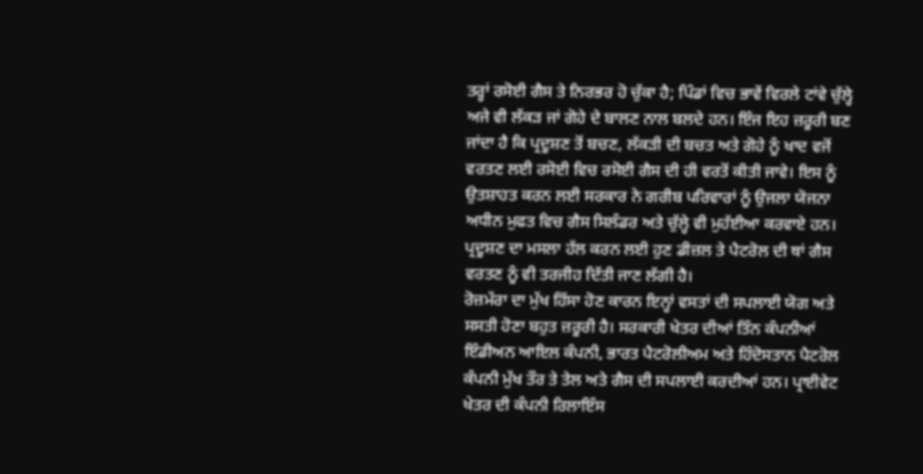ਤਰ੍ਹਾਂ ਰਸੋਈ ਗੈਸ ਤੇ ਨਿਰਭਰ ਹੋ ਚੁੱਕਾ ਹੈ; ਪਿੰਡਾਂ ਵਿਚ ਭਾਵੇਂ ਵਿਰਲੇ ਟਾਂਵੇ ਚੁੱਲ੍ਹੇ ਅਜੇ ਵੀ ਲੱਕੜ ਜਾਂ ਗੋਹੇ ਦੇ ਬਾਲਣ ਨਾਲ ਬਲਦੇ ਹਨ। ਇੰਜ ਇਹ ਜ਼ਰੂਰੀ ਬਣ ਜਾਂਦਾ ਹੈ ਕਿ ਪ੍ਰਦੂਸ਼ਣ ਤੋਂ ਬਚਣ, ਲੱਕੜੀ ਦੀ ਬਚਤ ਅਤੇ ਗੋਹੇ ਨੂੰ ਖਾਦ ਵਜੋਂ ਵਰਤਣ ਲਈ ਰਸੋਈ ਵਿਚ ਰਸੋਈ ਗੈਸ ਦੀ ਹੀ ਵਰਤੋਂ ਕੀਤੀ ਜਾਵੇ। ਇਸ ਨੂੰ ਉਤਸ਼ਾਹਤ ਕਰਨ ਲਈ ਸਰਕਾਰ ਨੇ ਗਰੀਬ ਪਰਿਵਾਰਾਂ ਨੂੰ ਉਜਲਾ ਯੋਜਨਾ ਅਧੀਨ ਮੁਫਤ ਵਿਚ ਗੈਸ ਸਿਲੰਡਰ ਅਤੇ ਚੁੱਲ੍ਹੇ ਵੀ ਮੁਹੱਈਆ ਕਰਵਾਏ ਹਨ। ਪ੍ਰਦੂਸ਼ਣ ਦਾ ਮਸਲਾ ਹੱਲ ਕਰਨ ਲਈ ਹੁਣ ਡੀਜ਼ਲ ਤੇ ਪੈਟਰੋਲ ਦੀ ਥਾਂ ਗੈਸ ਵਰਤਣ ਨੂੰ ਵੀ ਤਰਜੀਹ ਦਿੱਤੀ ਜਾਣ ਲੱਗੀ ਹੈ।
ਰੋਜ਼ਮੱਰਾ ਦਾ ਮੁੱਖ ਹਿੱਸਾ ਹੋਣ ਕਾਰਨ ਇਨ੍ਹਾਂ ਵਸਤਾਂ ਦੀ ਸਪਲਾਈ ਯੋਗ ਅਤੇ ਸਸਤੀ ਹੋਣਾ ਬਹੁਤ ਜ਼ਰੂਰੀ ਹੈ। ਸਰਕਾਰੀ ਖੇਤਰ ਦੀਆਂ ਤਿੰਨ ਕੰਪਨੀਆਂ ਇੰਡੀਅਨ ਆਇਲ ਕੰਪਨੀ, ਭਾਰਤ ਪੈਟਰੋਲੀਅਮ ਅਤੇ ਹਿੰਦੋਸਤਾਨ ਪੈਟਰੋਲ ਕੰਪਨੀ ਮੁੱਖ ਤੌਰ ਤੇ ਤੇਲ ਅਤੇ ਗੈਸ ਦੀ ਸਪਲਾਈ ਕਰਦੀਆਂ ਹਨ। ਪ੍ਰਾਈਵੇਟ ਖੇਤਰ ਦੀ ਕੰਪਨੀ ਰਿਲਾਇੰਸ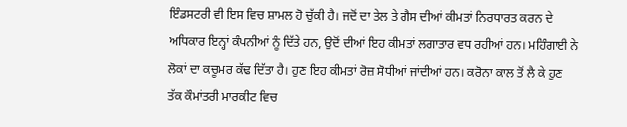ਇੰਡਸਟਰੀ ਵੀ ਇਸ ਵਿਚ ਸ਼ਾਮਲ ਹੋ ਚੁੱਕੀ ਹੈ। ਜਦੋਂ ਦਾ ਤੇਲ ਤੇ ਗੈਸ ਦੀਆਂ ਕੀਮਤਾਂ ਨਿਰਧਾਰਤ ਕਰਨ ਦੇ ਅਧਿਕਾਰ ਇਨ੍ਹਾਂ ਕੰਪਨੀਆਂ ਨੂੰ ਦਿੱਤੇ ਹਨ, ਉਦੋਂ ਦੀਆਂ ਇਹ ਕੀਮਤਾਂ ਲਗਾਤਾਰ ਵਧ ਰਹੀਆਂ ਹਨ। ਮਹਿੰਗਾਈ ਨੇ ਲੋਕਾਂ ਦਾ ਕਚੂਮਰ ਕੱਢ ਦਿੱਤਾ ਹੈ। ਹੁਣ ਇਹ ਕੀਮਤਾਂ ਰੋਜ਼ ਸੋਧੀਆਂ ਜਾਂਦੀਆਂ ਹਨ। ਕਰੋਨਾ ਕਾਲ ਤੋਂ ਲੈ ਕੇ ਹੁਣ ਤੱਕ ਕੌਮਾਂਤਰੀ ਮਾਰਕੀਟ ਵਿਚ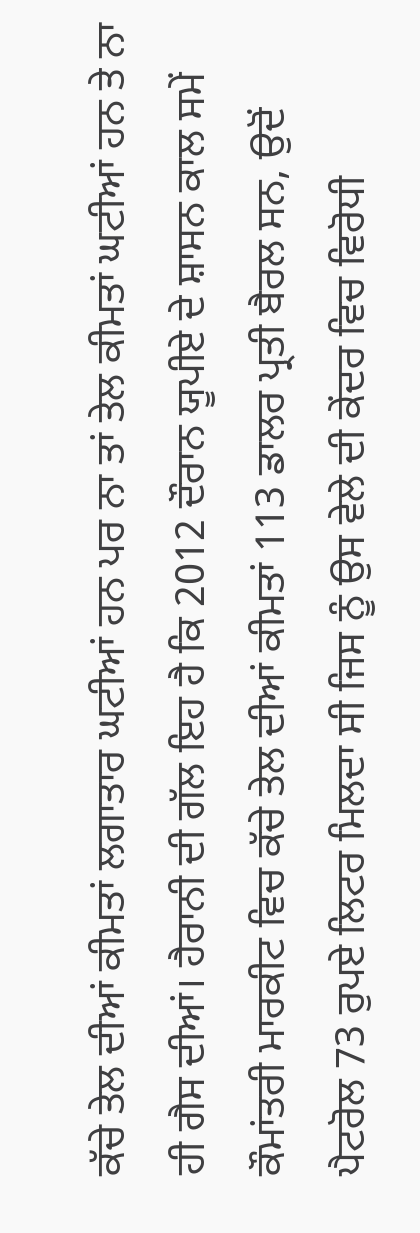ਕੱਚੇ ਤੇਲ ਦੀਆਂ ਕੀਮਤਾਂ ਲਗਾਤਾਰ ਘਟੀਆਂ ਹਨ ਪਰ ਨਾ ਤਾਂ ਤੇਲ ਕੀਮਤਾਂ ਘਟੀਆਂ ਹਨ ਤੇ ਨਾ ਹੀ ਗੈਸ ਦੀਆਂ। ਹੈਰਾਨੀ ਦੀ ਗੱਲ ਇਹ ਹੈ ਕਿ 2012 ਦੌਰਾਨ ਯੂਪੀਏ ਦੇ ਸ਼ਾਸਨ ਕਾਲ ਸਮੇਂ ਕੌਮਾਂਤਰੀ ਮਾਰਕੀਟ ਵਿਚ ਕੱਚੇ ਤੇਲ ਦੀਆਂ ਕੀਮਤਾਂ 113 ਡਾਲਰ ਪ੍ਰਤੀ ਬੈਰਲ ਸਨ, ਉਦੋਂ ਪੈਟਰੋਲ 73 ਰੁਪਏ ਲਿਟਰ ਮਿਲਦਾ ਸੀ ਜਿਸ ਨੂੰ ਉਸ ਵੇਲੇ ਦੀ ਕੇਂਦਰ ਵਿਚ ਵਿਰੋਧੀ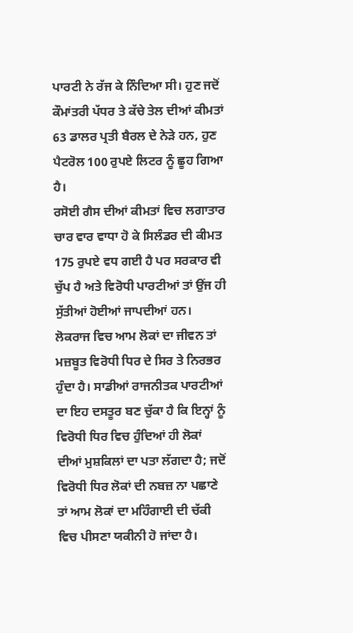ਪਾਰਟੀ ਨੇ ਰੱਜ ਕੇ ਨਿੰਦਿਆ ਸੀ। ਹੁਣ ਜਦੋਂ ਕੌਮਾਂਤਰੀ ਪੱਧਰ ਤੇ ਕੱਚੇ ਤੇਲ ਦੀਆਂ ਕੀਮਤਾਂ 63 ਡਾਲਰ ਪ੍ਰਤੀ ਬੈਰਲ ਦੇ ਨੇੜੇ ਹਨ, ਹੁਣ ਪੈਟਰੋਲ 100 ਰੁਪਏ ਲਿਟਰ ਨੂੰ ਛੂਹ ਗਿਆ ਹੈ।
ਰਸੋਈ ਗੈਸ ਦੀਆਂ ਕੀਮਤਾਂ ਵਿਚ ਲਗਾਤਾਰ ਚਾਰ ਵਾਰ ਵਾਧਾ ਹੋ ਕੇ ਸਿਲੰਡਰ ਦੀ ਕੀਮਤ 175 ਰੁਪਏ ਵਧ ਗਈ ਹੈ ਪਰ ਸਰਕਾਰ ਵੀ ਚੁੱਪ ਹੈ ਅਤੇ ਵਿਰੋਧੀ ਪਾਰਟੀਆਂ ਤਾਂ ਉਂਜ ਹੀ ਸੁੱਤੀਆਂ ਹੋਈਆਂ ਜਾਪਦੀਆਂ ਹਨ। ਲੋਕਰਾਜ ਵਿਚ ਆਮ ਲੋਕਾਂ ਦਾ ਜੀਵਨ ਤਾਂ ਮਜ਼ਬੂਤ ਵਿਰੋਧੀ ਧਿਰ ਦੇ ਸਿਰ ਤੇ ਨਿਰਭਰ ਹੁੰਦਾ ਹੈ। ਸਾਡੀਆਂ ਰਾਜਨੀਤਕ ਪਾਰਟੀਆਂ ਦਾ ਇਹ ਦਸਤੂਰ ਬਣ ਚੁੱਕਾ ਹੈ ਕਿ ਇਨ੍ਹਾਂ ਨੂੰ ਵਿਰੋਧੀ ਧਿਰ ਵਿਚ ਹੁੰਦਿਆਂ ਹੀ ਲੋਕਾਂ ਦੀਆਂ ਮੁਸ਼ਕਿਲਾਂ ਦਾ ਪਤਾ ਲੱਗਦਾ ਹੈ; ਜਦੋਂ ਵਿਰੋਧੀ ਧਿਰ ਲੋਕਾਂ ਦੀ ਨਬਜ਼ ਨਾ ਪਛਾਣੇ ਤਾਂ ਆਮ ਲੋਕਾਂ ਦਾ ਮਹਿੰਗਾਈ ਦੀ ਚੱਕੀ ਵਿਚ ਪੀਸਣਾ ਯਕੀਨੀ ਹੋ ਜਾਂਦਾ ਹੈ।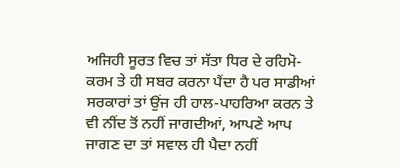ਅਜਿਹੀ ਸੂਰਤ ਵਿਚ ਤਾਂ ਸੱਤਾ ਧਿਰ ਦੇ ਰਹਿਮੋ-ਕਰਮ ਤੇ ਹੀ ਸਬਰ ਕਰਨਾ ਪੈਂਦਾ ਹੈ ਪਰ ਸਾਡੀਆਂ ਸਰਕਾਰਾਂ ਤਾਂ ਉਂਜ ਹੀ ਹਾਲ-ਪਾਹਰਿਆ ਕਰਨ ਤੇ ਵੀ ਨੀਂਦ ਤੋਂ ਨਹੀਂ ਜਾਗਦੀਆਂ, ਆਪਣੇ ਆਪ ਜਾਗਣ ਦਾ ਤਾਂ ਸਵਾਲ ਹੀ ਪੈਦਾ ਨਹੀਂ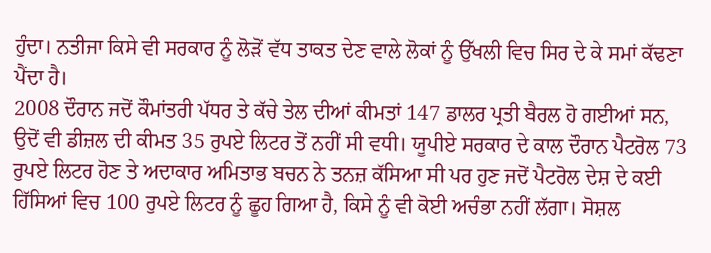ਹੁੰਦਾ। ਨਤੀਜਾ ਕਿਸੇ ਵੀ ਸਰਕਾਰ ਨੂੰ ਲੋੜੋਂ ਵੱਧ ਤਾਕਤ ਦੇਣ ਵਾਲੇ ਲੋਕਾਂ ਨੂੰ ਉੱਖਲੀ ਵਿਚ ਸਿਰ ਦੇ ਕੇ ਸਮਾਂ ਕੱਢਣਾ ਪੈਂਦਾ ਹੈ।
2008 ਦੌਰਾਨ ਜਦੋਂ ਕੌਮਾਂਤਰੀ ਪੱਧਰ ਤੇ ਕੱਚੇ ਤੇਲ ਦੀਆਂ ਕੀਮਤਾਂ 147 ਡਾਲਰ ਪ੍ਰਤੀ ਬੈਰਲ ਹੋ ਗਈਆਂ ਸਨ, ਉਦੋਂ ਵੀ ਡੀਜ਼ਲ ਦੀ ਕੀਮਤ 35 ਰੁਪਏ ਲਿਟਰ ਤੋਂ ਨਹੀਂ ਸੀ ਵਧੀ। ਯੂਪੀਏ ਸਰਕਾਰ ਦੇ ਕਾਲ ਦੌਰਾਨ ਪੈਟਰੋਲ 73 ਰੁਪਏ ਲਿਟਰ ਹੋਣ ਤੇ ਅਦਾਕਾਰ ਅਮਿਤਾਭ ਬਚਨ ਨੇ ਤਨਜ਼ ਕੱਸਿਆ ਸੀ ਪਰ ਹੁਣ ਜਦੋਂ ਪੈਟਰੋਲ ਦੇਸ਼ ਦੇ ਕਈ ਹਿੱਸਿਆਂ ਵਿਚ 100 ਰੁਪਏ ਲਿਟਰ ਨੂੰ ਛੂਹ ਗਿਆ ਹੈ, ਕਿਸੇ ਨੂੰ ਵੀ ਕੋਈ ਅਚੰਭਾ ਨਹੀਂ ਲੱਗਾ। ਸੋਸ਼ਲ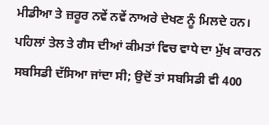ਮੀਡੀਆ ਤੇ ਜ਼ਰੂਰ ਨਵੇਂ ਨਵੇਂ ਨਾਅਰੇ ਦੇਖਣ ਨੂੰ ਮਿਲਦੇ ਹਨ। ਪਹਿਲਾਂ ਤੇਲ ਤੇ ਗੈਸ ਦੀਆਂ ਕੀਮਤਾਂ ਵਿਚ ਵਾਧੇ ਦਾ ਮੁੱਖ ਕਾਰਨ ਸਬਸਿਡੀ ਦੱਸਿਆ ਜਾਂਦਾ ਸੀ; ਉਦੋਂ ਤਾਂ ਸਬਸਿਡੀ ਵੀ 400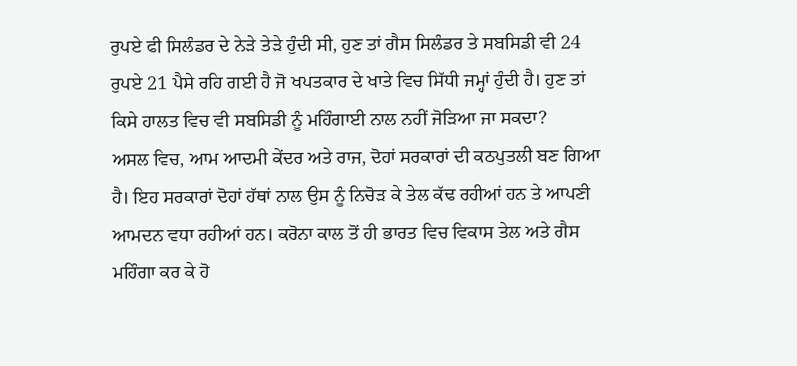ਰੁਪਏ ਫੀ ਸਿਲੰਡਰ ਦੇ ਨੇੜੇ ਤੇੜੇ ਹੁੰਦੀ ਸੀ, ਹੁਣ ਤਾਂ ਗੈਸ ਸਿਲੰਡਰ ਤੇ ਸਬਸਿਡੀ ਵੀ 24 ਰੁਪਏ 21 ਪੈਸੇ ਰਹਿ ਗਈ ਹੈ ਜੋ ਖਪਤਕਾਰ ਦੇ ਖਾਤੇ ਵਿਚ ਸਿੱਧੀ ਜਮ੍ਹਾਂ ਹੁੰਦੀ ਹੈ। ਹੁਣ ਤਾਂ ਕਿਸੇ ਹਾਲਤ ਵਿਚ ਵੀ ਸਬਸਿਡੀ ਨੂੰ ਮਹਿੰਗਾਈ ਨਾਲ ਨਹੀਂ ਜੋੜਿਆ ਜਾ ਸਕਦਾ?
ਅਸਲ ਵਿਚ, ਆਮ ਆਦਮੀ ਕੇਂਦਰ ਅਤੇ ਰਾਜ, ਦੋਹਾਂ ਸਰਕਾਰਾਂ ਦੀ ਕਠਪੁਤਲੀ ਬਣ ਗਿਆ ਹੈ। ਇਹ ਸਰਕਾਰਾਂ ਦੋਹਾਂ ਹੱਥਾਂ ਨਾਲ ਉਸ ਨੂੰ ਨਿਚੋੜ ਕੇ ਤੇਲ ਕੱਢ ਰਹੀਆਂ ਹਨ ਤੇ ਆਪਣੀ ਆਮਦਨ ਵਧਾ ਰਹੀਆਂ ਹਨ। ਕਰੋਨਾ ਕਾਲ ਤੋਂ ਹੀ ਭਾਰਤ ਵਿਚ ਵਿਕਾਸ ਤੇਲ ਅਤੇ ਗੈਸ ਮਹਿੰਗਾ ਕਰ ਕੇ ਹੋ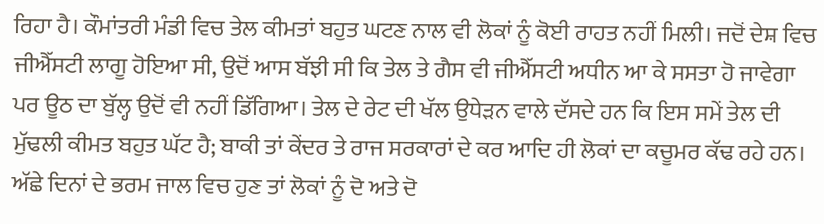ਰਿਹਾ ਹੈ। ਕੌਮਾਂਤਰੀ ਮੰਡੀ ਵਿਚ ਤੇਲ ਕੀਮਤਾਂ ਬਹੁਤ ਘਟਣ ਨਾਲ ਵੀ ਲੋਕਾਂ ਨੂੰ ਕੋਈ ਰਾਹਤ ਨਹੀਂ ਮਿਲੀ। ਜਦੋਂ ਦੇਸ਼ ਵਿਚ ਜੀਐੱਸਟੀ ਲਾਗੂ ਹੋਇਆ ਸੀ, ਉਦੋਂ ਆਸ ਬੱਝੀ ਸੀ ਕਿ ਤੇਲ ਤੇ ਗੈਸ ਵੀ ਜੀਐੱਸਟੀ ਅਧੀਨ ਆ ਕੇ ਸਸਤਾ ਹੋ ਜਾਵੇਗਾ ਪਰ ਊਠ ਦਾ ਬੁੱਲ੍ਹ ਉਦੋਂ ਵੀ ਨਹੀਂ ਡਿੱਗਿਆ। ਤੇਲ ਦੇ ਰੇਟ ਦੀ ਖੱਲ ਉਧੇੜਨ ਵਾਲੇ ਦੱਸਦੇ ਹਨ ਕਿ ਇਸ ਸਮੇਂ ਤੇਲ ਦੀ ਮੁੱਢਲੀ ਕੀਮਤ ਬਹੁਤ ਘੱਟ ਹੈ; ਬਾਕੀ ਤਾਂ ਕੇਂਦਰ ਤੇ ਰਾਜ ਸਰਕਾਰਾਂ ਦੇ ਕਰ ਆਦਿ ਹੀ ਲੋਕਾਂ ਦਾ ਕਚੂਮਰ ਕੱਢ ਰਹੇ ਹਨ। ਅੱਛੇ ਦਿਨਾਂ ਦੇ ਭਰਮ ਜਾਲ ਵਿਚ ਹੁਣ ਤਾਂ ਲੋਕਾਂ ਨੂੰ ਦੋ ਅਤੇ ਦੋ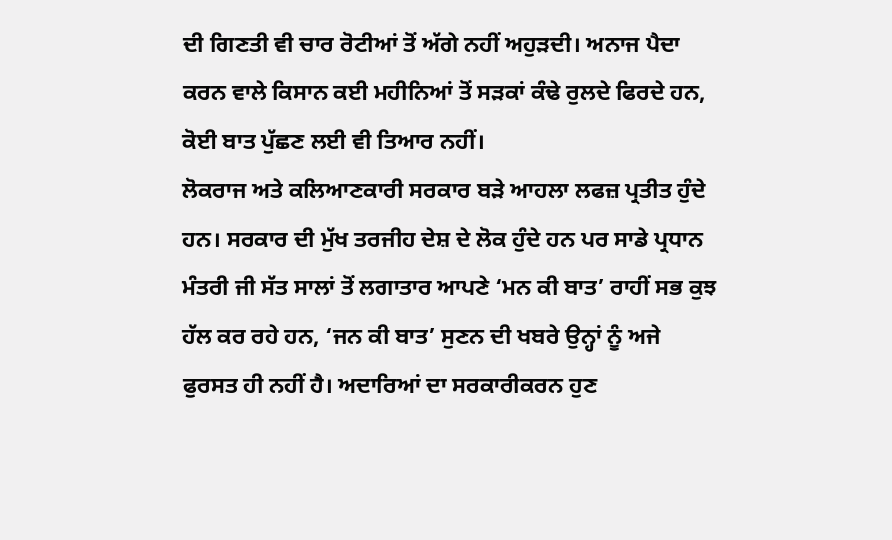ਦੀ ਗਿਣਤੀ ਵੀ ਚਾਰ ਰੋਟੀਆਂ ਤੋਂ ਅੱਗੇ ਨਹੀਂ ਅਹੁੜਦੀ। ਅਨਾਜ ਪੈਦਾ ਕਰਨ ਵਾਲੇ ਕਿਸਾਨ ਕਈ ਮਹੀਨਿਆਂ ਤੋਂ ਸੜਕਾਂ ਕੰਢੇ ਰੁਲਦੇ ਫਿਰਦੇ ਹਨ, ਕੋਈ ਬਾਤ ਪੁੱਛਣ ਲਈ ਵੀ ਤਿਆਰ ਨਹੀਂ।
ਲੋਕਰਾਜ ਅਤੇ ਕਲਿਆਣਕਾਰੀ ਸਰਕਾਰ ਬੜੇ ਆਹਲਾ ਲਫਜ਼ ਪ੍ਰਤੀਤ ਹੁੰਦੇ ਹਨ। ਸਰਕਾਰ ਦੀ ਮੁੱਖ ਤਰਜੀਹ ਦੇਸ਼ ਦੇ ਲੋਕ ਹੁੰਦੇ ਹਨ ਪਰ ਸਾਡੇ ਪ੍ਰਧਾਨ ਮੰਤਰੀ ਜੀ ਸੱਤ ਸਾਲਾਂ ਤੋਂ ਲਗਾਤਾਰ ਆਪਣੇ ‘ਮਨ ਕੀ ਬਾਤ’ ਰਾਹੀਂ ਸਭ ਕੁਝ ਹੱਲ ਕਰ ਰਹੇ ਹਨ, ‘ਜਨ ਕੀ ਬਾਤ’ ਸੁਣਨ ਦੀ ਖਬਰੇ ਉਨ੍ਹਾਂ ਨੂੰ ਅਜੇ ਫੁਰਸਤ ਹੀ ਨਹੀਂ ਹੈ। ਅਦਾਰਿਆਂ ਦਾ ਸਰਕਾਰੀਕਰਨ ਹੁਣ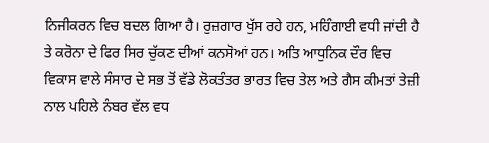ਨਿਜੀਕਰਨ ਵਿਚ ਬਦਲ ਗਿਆ ਹੈ। ਰੁਜ਼ਗਾਰ ਖੁੱਸ ਰਹੇ ਹਨ, ਮਹਿੰਗਾਈ ਵਧੀ ਜਾਂਦੀ ਹੈ ਤੇ ਕਰੋਨਾ ਦੇ ਫਿਰ ਸਿਰ ਚੁੱਕਣ ਦੀਆਂ ਕਨਸੋਆਂ ਹਨ। ਅਤਿ ਆਧੁਨਿਕ ਦੌਰ ਵਿਚ ਵਿਕਾਸ ਵਾਲੇ ਸੰਸਾਰ ਦੇ ਸਭ ਤੋਂ ਵੱਡੇ ਲੋਕਤੰਤਰ ਭਾਰਤ ਵਿਚ ਤੇਲ ਅਤੇ ਗੈਸ ਕੀਮਤਾਂ ਤੇਜ਼ੀ ਨਾਲ ਪਹਿਲੇ ਨੰਬਰ ਵੱਲ ਵਧ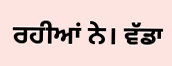ਰਹੀਆਂ ਨੇ। ਵੱਡਾ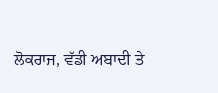ਲੋਕਰਾਜ, ਵੱਡੀ ਅਬਾਦੀ ਤੇ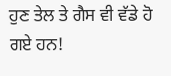ਹੁਣ ਤੇਲ ਤੇ ਗੈਸ ਵੀ ਵੱਡੇ ਹੋ ਗਏ ਹਨ!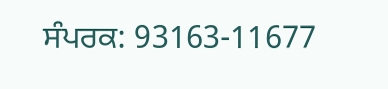ਸੰਪਰਕ: 93163-11677